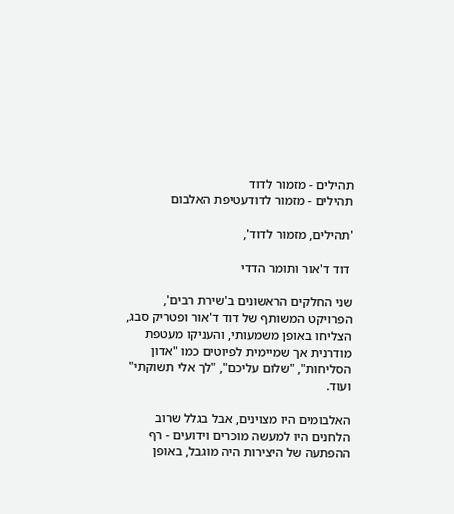תהילים - מזמור לדוד
תהילים - מזמור לדודעטיפת האלבום

'תהילים, מזמור לדוד',

 דוד ד'אור ותומר הדדי

שני החלקים הראשונים ב'שירת רבים', הפרויקט המשותף של דוד ד'אור ופטריק סבג, הצליחו באופן משמעותי, והעניקו מעטפת מודרנית אך שמיימית לפיוטים כמו "אדון הסליחות", "שלום עליכם", "לך אלי תשוקתי" ועוד.

האלבומים היו מצוינים, אבל בגלל שרוב הלחנים היו למעשה מוכרים וידועים - רף ההפתעה של היצירות היה מוגבל, באופן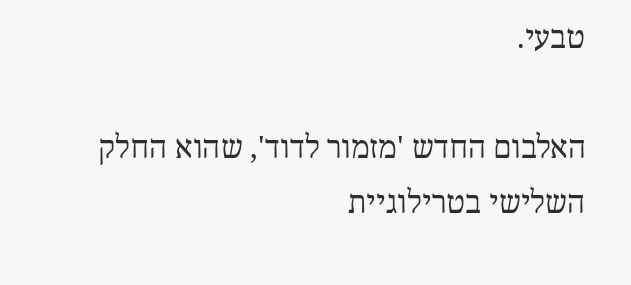טבעי.

האלבום החדש 'מזמור לדוד', שהוא החלק השלישי בטרילוגיית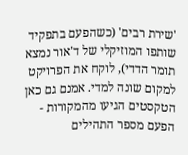'שירת רבים' (כשהפעם בתפקיד שותפו המוזיקלי של ד'אור נמצא תומר הדדי), לוקח את הפרויקט למקום שונה למדי. אמנם גם כאן הטקסטים הגיעו מהמקורות - הפעם מספר התהילים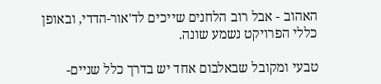האהוב - אבל רוב הלחנים שייכים לד'אור-הדדי, ובאופן כללי הפרויקט נשמע שונה.

טבעי ומקובל שבאלבום אחד יש בדרך כלל שניים-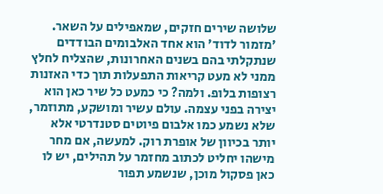שלושה שירים חזקים, שמאפילים על השאר. 'מזמור לדוד' הוא אחד האלבומים הבודדים שנתקלתי בהם בשנים האחרונות, שהצליח לחלץ ממני לא מעט קריאות התפעלות תוך כדי האזנות רצופות בלופ. ולמה? כי כמעט כל שיר כאן הוא יצירה בפני עצמה. עולם עשיר ומושקע, מתוזמר, שלא נשמע כמו אלבום פיוטים סטנדרטי אלא יותר בכיוון של אופרת רוק. למעשה, אם מחר מישהו יחליט לכתוב מחזמר על תהילים, יש לו כאן פסקול מוכן, שנשמע תפור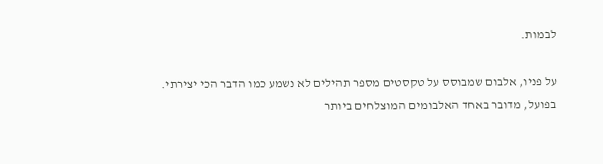לבמות.

על פניו, אלבום שמבוסס על טקסטים מספר תהילים לא נשמע כמו הדבר הכי יצירתי. בפועל, מדובר באחד האלבומים המוצלחים ביותר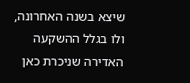שיצא בשנה האחרונה, ולו בגלל ההשקעה האדירה שניכרת כאן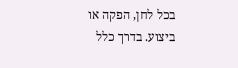בכל לחן, הפקה או ביצוע. בדרך כלל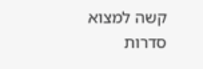קשה למצוא סדרות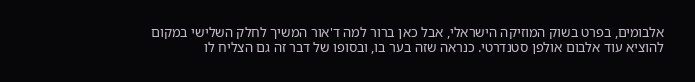אלבומים, בפרט בשוק המוזיקה הישראלי, אבל כאן ברור למה ד'אור המשיך לחלק השלישי במקום להוציא עוד אלבום אולפן סטנדרטי. כנראה שזה בער בו, ובסופו של דבר זה גם הצליח לו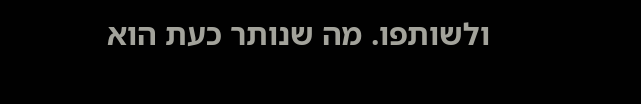ולשותפו. מה שנותר כעת הוא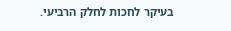בעיקר לחכות לחלק הרביעי.